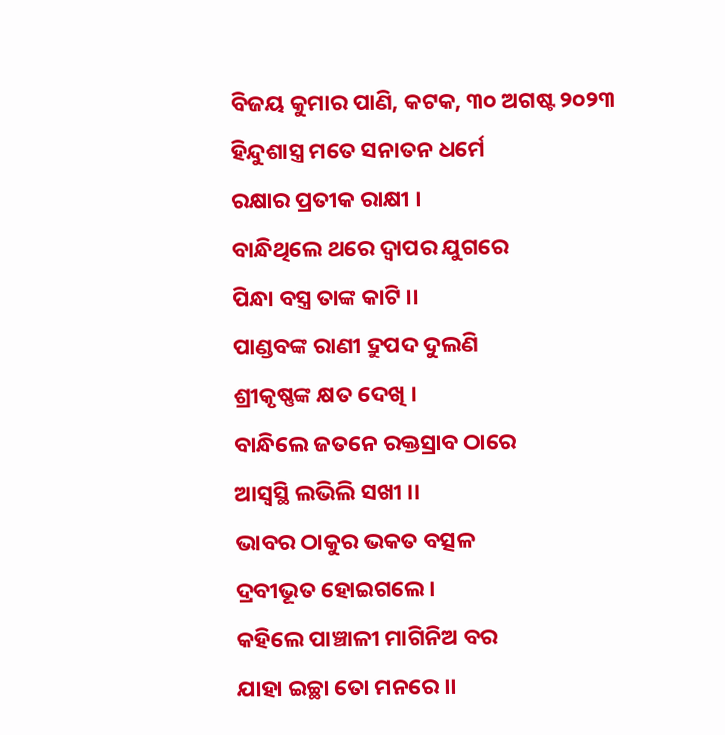ବିଜୟ କୁମାର ପାଣି, କଟକ, ୩୦ ଅଗଷ୍ଟ ୨୦୨୩
ହିନ୍ଦୁଶାସ୍ତ୍ର ମତେ ସନାତନ ଧର୍ମେ
ରକ୍ଷାର ପ୍ରତୀକ ରାକ୍ଷୀ ।
ବାନ୍ଧିଥିଲେ ଥରେ ଦ୍ଵାପର ଯୁଗରେ
ପିନ୍ଧା ବସ୍ତ୍ର ତାଙ୍କ କାଟି ।।
ପାଣ୍ଡବଙ୍କ ରାଣୀ ଦ୍ରୁପଦ ଦୁଲଣି
ଶ୍ରୀକୃଷ୍ଣଙ୍କ କ୍ଷତ ଦେଖି ।
ବାନ୍ଧିଲେ ଜତନେ ରକ୍ତସ୍ରାବ ଠାରେ
ଆସ୍ୱସ୍ଥି ଲଭିଲି ସଖୀ ।।
ଭାବର ଠାକୁର ଭକତ ବତ୍ସଳ
ଦ୍ରବୀଭୂତ ହୋଇଗଲେ ।
କହିଲେ ପାଞ୍ଚାଳୀ ମାଗିନିଅ ବର
ଯାହା ଇଚ୍ଛା ତୋ ମନରେ ।।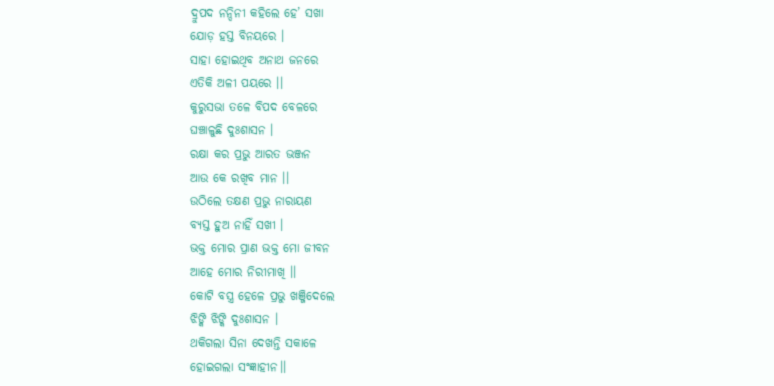ଦ୍ରୁପଦ ନନ୍ଦିନୀ କହିଲେ ହେ’ ସଖା
ଯୋଡ଼ ହସ୍ତ ବିନୟରେ ।
ସାହା ହୋଇଥିବ ଅନାଥ ଜନରେ
ଏତିକି ଅଳୀ ପୟରେ ।।
କୁରୁସଭା ତଳେ ବିପଦ ବେଳରେ
ଘଞ୍ଚାଳୁଛି ଦୁଃଶାସନ ।
ରକ୍ଷା କର ପ୍ରଭୁ ଆରତ ଭଞ୍ଜନ
ଆଉ କେ ରଖିବ ମାନ ।।
ଉଠିଲେ ତକ୍ଷଣ ପ୍ରଭୁ ନାରାୟଣ
ବ୍ୟସ୍ତ ହୁଅ ନାହିଁ ସଖୀ ।
ଭକ୍ତ ମୋର ପ୍ରାଣ ଭକ୍ତ ମୋ ଜୀବନ
ଆହେ ମୋର ନିରୀମାଖି ।।
କୋଟି ବସ୍ତ୍ର ହେଳେ ପ୍ରଭୁ ଖଞ୍ଜିଦେଲେ
ଝିଙ୍କି ଝିଙ୍କି ଦୁଃଶାସନ ।
ଥକିଗଲା ସିନା ଦେଖନ୍ତି ସକାଳେ
ହୋଇଗଲା ସଂଜ୍ଞାହୀନ।।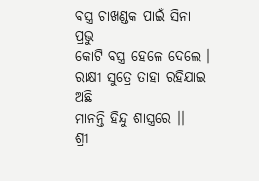ବସ୍ତ୍ର ଚାଖଣ୍ଡକ ପାଇଁ ସିନା ପ୍ରଭୁ
କୋଟି ବସ୍ତ୍ର ହେଳେ ଦେଲେ ।
ରାକ୍ଷୀ ସୁତ୍ରେ ତାହା ରହିଯାଇ ଅଛି
ମାନନ୍ତି ହିନ୍ଦୁ ଶାସ୍ତ୍ରରେ ।।
ଶ୍ରୀ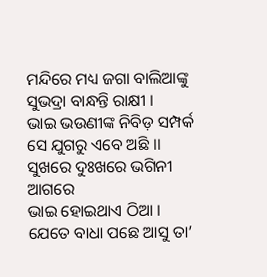ମନ୍ଦିରେ ମଧ୍ୟ ଜଗା ବାଲିଆଙ୍କୁ
ସୁଭଦ୍ରା ବାନ୍ଧନ୍ତି ରାକ୍ଷୀ ।
ଭାଇ ଭଉଣୀଙ୍କ ନିବିଡ଼ ସମ୍ପର୍କ
ସେ ଯୁଗରୁ ଏବେ ଅଛି ।।
ସୁଖରେ ଦୁଃଖରେ ଭଗିନୀ ଆଗରେ
ଭାଇ ହୋଇଥାଏ ଠିଆ ।
ଯେତେ ବାଧା ପଛେ ଆସୁ ତା’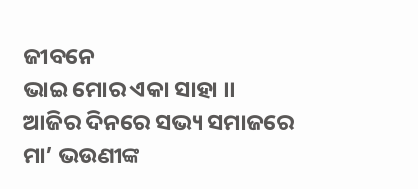ଜୀବନେ
ଭାଇ ମୋର ଏକା ସାହା ।।
ଆଜିର ଦିନରେ ସଭ୍ୟ ସମାଜରେ
ମା’ ଭଉଣୀଙ୍କ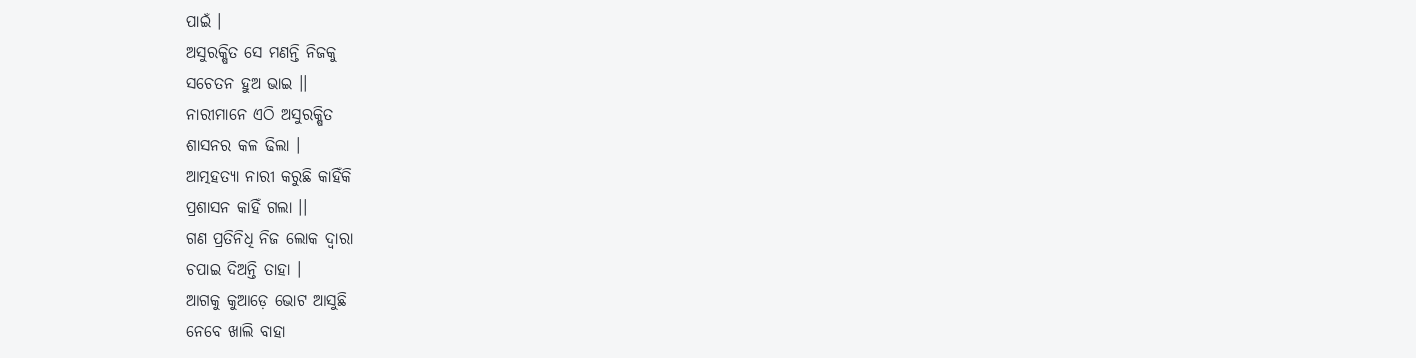ପାଇଁ ।
ଅସୁରକ୍ଷିତ ସେ ମଣନ୍ତି ନିଜକୁ
ସଚେତନ ହୁଅ ଭାଇ ।।
ନାରୀମାନେ ଏଠି ଅସୁରକ୍ଷିତ
ଶାସନର କଳ ଢିଲା ।
ଆତ୍ମହତ୍ୟା ନାରୀ କରୁଛି କାହିଁକି
ପ୍ରଶାସନ କାହିଁ ଗଲା ।।
ଗଣ ପ୍ରତିନିଧି ନିଜ ଲୋକ ଦ୍ଵାରା
ଚପାଇ ଦିଅନ୍ତି ତାହା ।
ଆଗକୁ କୁଆଡ଼େ ଭୋଟ ଆସୁଛି
ନେବେ ଖାଲି ବାହା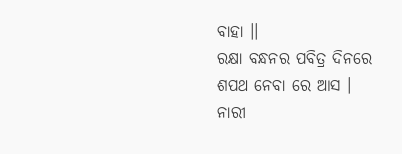ବାହା ।।
ରକ୍ଷା ବନ୍ଧନର ପବିତ୍ର ଦିନରେ
ଶପଥ ନେବା ରେ ଆସ ।
ନାରୀ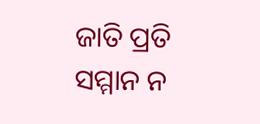ଜାତି ପ୍ରତି ସମ୍ମାନ ନ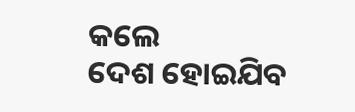କଲେ
ଦେଶ ହୋଇଯିବ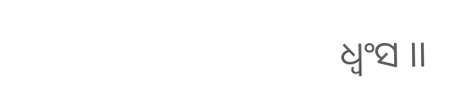ଧ୍ଵଂସ ।।